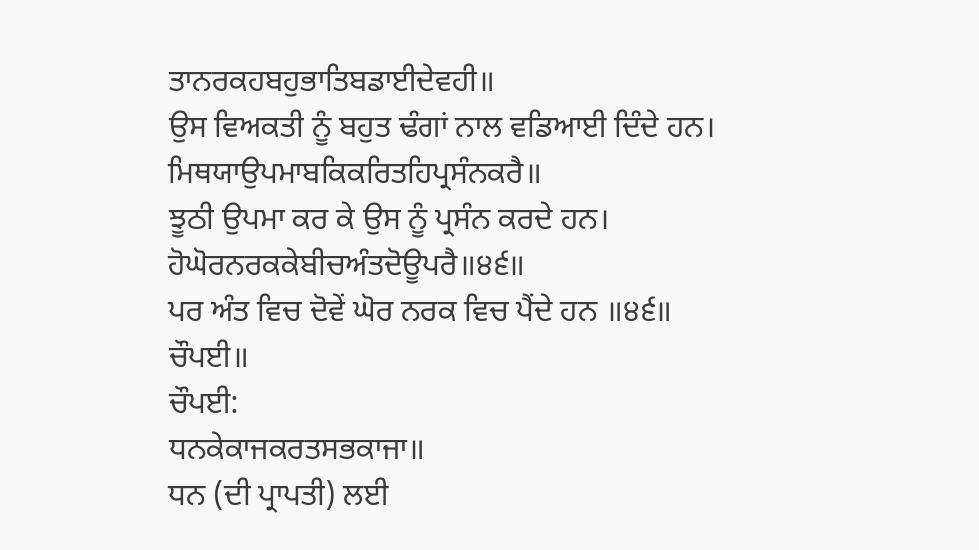ਤਾਨਰਕਹਬਹੁਭਾਤਿਬਡਾਈਦੇਵਹੀ॥
ਉਸ ਵਿਅਕਤੀ ਨੂੰ ਬਹੁਤ ਢੰਗਾਂ ਨਾਲ ਵਡਿਆਈ ਦਿੰਦੇ ਹਨ।
ਮਿਥਯਾਉਪਮਾਬਕਿਕਰਿਤਹਿਪ੍ਰਸੰਨਕਰੈ॥
ਝੂਠੀ ਉਪਮਾ ਕਰ ਕੇ ਉਸ ਨੂੰ ਪ੍ਰਸੰਨ ਕਰਦੇ ਹਨ।
ਹੋਘੋਰਨਰਕਕੇਬੀਚਅੰਤਦੋਊਪਰੈ॥੪੬॥
ਪਰ ਅੰਤ ਵਿਚ ਦੋਵੇਂ ਘੋਰ ਨਰਕ ਵਿਚ ਪੈਂਦੇ ਹਨ ॥੪੬॥
ਚੌਪਈ॥
ਚੌਪਈ:
ਧਨਕੇਕਾਜਕਰਤਸਭਕਾਜਾ॥
ਧਨ (ਦੀ ਪ੍ਰਾਪਤੀ) ਲਈ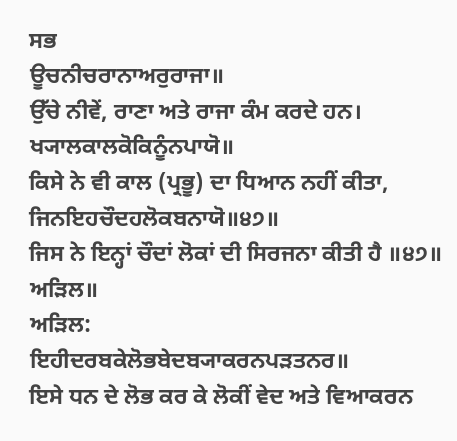ਸਭ
ਊਚਨੀਚਰਾਨਾਅਰੁਰਾਜਾ॥
ਉੱਚੇ ਨੀਵੇਂ, ਰਾਣਾ ਅਤੇ ਰਾਜਾ ਕੰਮ ਕਰਦੇ ਹਨ।
ਖ੍ਯਾਲਕਾਲਕੋਕਿਨੂੰਨਪਾਯੋ॥
ਕਿਸੇ ਨੇ ਵੀ ਕਾਲ (ਪ੍ਰਭੂ) ਦਾ ਧਿਆਨ ਨਹੀਂ ਕੀਤਾ,
ਜਿਨਇਹਚੌਦਹਲੋਕਬਨਾਯੋ॥੪੭॥
ਜਿਸ ਨੇ ਇਨ੍ਹਾਂ ਚੌਦਾਂ ਲੋਕਾਂ ਦੀ ਸਿਰਜਨਾ ਕੀਤੀ ਹੈ ॥੪੭॥
ਅੜਿਲ॥
ਅੜਿਲ:
ਇਹੀਦਰਬਕੇਲੋਭਬੇਦਬ੍ਯਾਕਰਨਪੜਤਨਰ॥
ਇਸੇ ਧਨ ਦੇ ਲੋਭ ਕਰ ਕੇ ਲੋਕੀਂ ਵੇਦ ਅਤੇ ਵਿਆਕਰਨ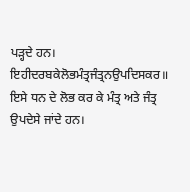ਪੜ੍ਹਦੇ ਹਨ।
ਇਹੀਦਰਬਕੇਲੋਭਮੰਤ੍ਰਜੰਤ੍ਰਨਉਪਦਿਸਕਰ॥
ਇਸੇ ਧਨ ਦੇ ਲੋਭ ਕਰ ਕੇ ਮੰਤ੍ਰ ਅਤੇ ਜੰਤ੍ਰ ਉਪਦੇਸੇ ਜਾਂਦੇ ਹਨ।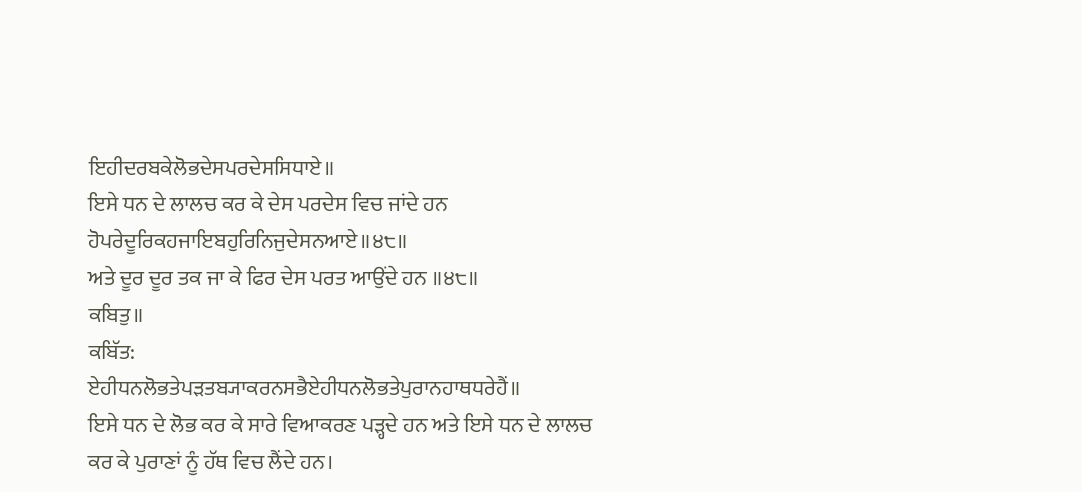ਇਹੀਦਰਬਕੇਲੋਭਦੇਸਪਰਦੇਸਸਿਧਾਏ॥
ਇਸੇ ਧਨ ਦੇ ਲਾਲਚ ਕਰ ਕੇ ਦੇਸ ਪਰਦੇਸ ਵਿਚ ਜਾਂਦੇ ਹਨ
ਹੋਪਰੇਦੂਰਿਕਹਜਾਇਬਹੁਰਿਨਿਜੁਦੇਸਨਆਏ॥੪੮॥
ਅਤੇ ਦੂਰ ਦੂਰ ਤਕ ਜਾ ਕੇ ਫਿਰ ਦੇਸ ਪਰਤ ਆਉਂਦੇ ਹਨ ॥੪੮॥
ਕਬਿਤੁ॥
ਕਬਿੱਤ:
ਏਹੀਧਨਲੋਭਤੇਪੜਤਬ੍ਯਾਕਰਨਸਭੈਏਹੀਧਨਲੋਭਤੇਪੁਰਾਨਹਾਥਧਰੇਹੈਂ॥
ਇਸੇ ਧਨ ਦੇ ਲੋਭ ਕਰ ਕੇ ਸਾਰੇ ਵਿਆਕਰਣ ਪੜ੍ਹਦੇ ਹਨ ਅਤੇ ਇਸੇ ਧਨ ਦੇ ਲਾਲਚ ਕਰ ਕੇ ਪੁਰਾਣਾਂ ਨੂੰ ਹੱਥ ਵਿਚ ਲੈਂਦੇ ਹਨ।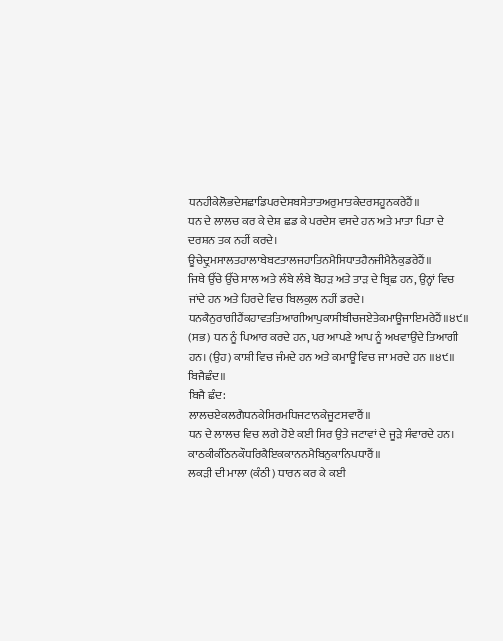ਧਨਹੀਕੇਲੋਭਦੇਸਛਾਡਿਪਰਦੇਸਬਸੇਤਾਤਅਰੁਮਾਤਕੇਦਰਸਹੂਨਕਰੇਹੈਂ॥
ਧਨ ਦੇ ਲਾਲਚ ਕਰ ਕੇ ਦੇਸ਼ ਛਡ ਕੇ ਪਰਦੇਸ ਵਸਦੇ ਹਨ ਅਤੇ ਮਾਤਾ ਪਿਤਾ ਦੇ ਦਰਸ਼ਨ ਤਕ ਨਹੀਂ ਕਰਦੇ।
ਊਚੇਦ੍ਰੁਮਸਾਲਤਹਾਲਾਬੇਬਟਤਾਲਜਹਾਤਿਨਮੈਸਿਧਾਤਹੈਨਜੀਮੈਨੈਕੁਡਰੇਹੈਂ॥
ਜਿਥੇ ਉੱਚੇ ਉੱਚੇ ਸਾਲ ਅਤੇ ਲੰਬੇ ਲੰਬੇ ਬੋਹੜ ਅਤੇ ਤਾੜ ਦੇ ਬ੍ਰਿਛ ਹਨ, ਉਨ੍ਹਾਂ ਵਿਚ ਜਾਂਦੇ ਹਨ ਅਤੇ ਹਿਰਦੇ ਵਿਚ ਬਿਲਕੁਲ ਨਹੀਂ ਡਰਦੇ।
ਧਨਕੈਨੁਰਾਗੀਹੈਂਕਹਾਵਤਤਿਆਗੀਆਪੁਕਾਸੀਬੀਚਜਏਤੇਕਮਾਊਜਾਇਮਰੇਹੈਂ॥੪੯॥
(ਸਭ) ਧਨ ਨੂੰ ਪਿਆਰ ਕਰਦੇ ਹਨ, ਪਰ ਆਪਣੇ ਆਪ ਨੂੰ ਅਖਵਾਉਂਦੇ ਤਿਆਗੀ ਹਨ। (ਉਹ) ਕਾਸ਼ੀ ਵਿਚ ਜੰਮਦੇ ਹਨ ਅਤੇ ਕਮਾਊਂ ਵਿਚ ਜਾ ਮਰਦੇ ਹਨ ॥੪੯॥
ਬਿਜੈਛੰਦ॥
ਬਿਜੈ ਛੰਦ:
ਲਾਲਚਏਕਲਗੈਧਨਕੇਸਿਰਮਧਿਜਟਾਨਕੇਜੂਟਸਵਾਰੈਂ॥
ਧਨ ਦੇ ਲਾਲਚ ਵਿਚ ਲਗੇ ਹੋਏ ਕਈ ਸਿਰ ਉਤੇ ਜਟਾਵਾਂ ਦੇ ਜੂੜੇ ਸੰਵਾਰਦੇ ਹਨ।
ਕਾਠਕੀਕੰਠਿਨਕੌਧਰਿਕੈਇਕਕਾਨਨਮੈਬਿਨੁਕਾਨਿਪਧਾਰੈਂ॥
ਲਕੜੀ ਦੀ ਮਾਲਾ (ਕੰਠੀ) ਧਾਰਨ ਕਰ ਕੇ ਕਈ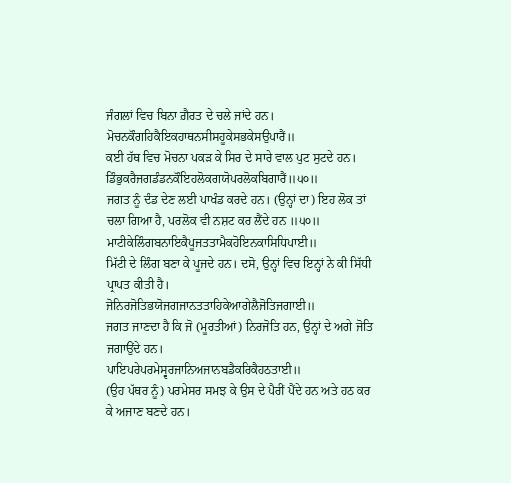ਜੰਗਲਾਂ ਵਿਚ ਬਿਨਾ ਗ਼ੈਰਤ ਦੇ ਚਲੇ ਜਾਂਦੇ ਹਨ।
ਮੋਚਨਕੌਗਹਿਕੈਇਕਹਾਥਨਸੀਸਹੂਕੇਸਭਕੇਸਉਪਾਰੈਂ॥
ਕਈ ਹੱਥ ਵਿਚ ਮੋਚਨਾ ਪਕੜ ਕੇ ਸਿਰ ਦੇ ਸਾਰੇ ਵਾਲ ਪੁਟ ਸੁਟਦੇ ਹਨ।
ਡਿੰਭੁਕਰੈਜਗਡੰਡਨਕੌਇਹਲੋਕਗਯੋਪਰਲੋਕਬਿਗਾਰੈਂ॥੫੦॥
ਜਗਤ ਨੂੰ ਦੰਡ ਦੇਣ ਲਈ ਪਾਖੰਡ ਕਰਦੇ ਹਨ। (ਉਨ੍ਹਾਂ ਦਾ) ਇਹ ਲੋਕ ਤਾਂ ਚਲਾ ਗਿਆ ਹੈ, ਪਰਲੋਕ ਵੀ ਨਸ਼ਟ ਕਰ ਲੈਂਦੇ ਹਨ ॥੫੦॥
ਮਾਟੀਕੇਲਿੰਗਬਨਾਇਕੈਪੂਜਤਤਾਮੈਕਹੋਇਨਕਾਸਿਧਿਪਾਈ॥
ਮਿੱਟੀ ਦੇ ਲਿੰਗ ਬਣਾ ਕੇ ਪੂਜਦੇ ਹਨ। ਦਸੋ, ਉਨ੍ਹਾਂ ਵਿਚ ਇਨ੍ਹਾਂ ਨੇ ਕੀ ਸਿੱਧੀ ਪ੍ਰਾਪਤ ਕੀਤੀ ਹੈ।
ਜੋਨਿਰਜੋਤਿਭਯੋਜਗਜਾਨਤਤਾਹਿਕੇਆਗੇਲੈਜੋਤਿਜਗਾਈ॥
ਜਗਤ ਜਾਣਦਾ ਹੈ ਕਿ ਜੋ (ਮੂਰਤੀਆਂ) ਨਿਰਜੋਤਿ ਹਨ, ਉਨ੍ਹਾਂ ਦੇ ਅਗੇ ਜੋਤਿ ਜਗਾਉਂਦੇ ਹਨ।
ਪਾਇਪਰੇਪਰਮੇਸ੍ਵਰਜਾਨਿਅਜਾਨਬਡੈਕਰਿਕੈਹਠਤਾਈ॥
(ਉਹ ਪੱਥਰ ਨੂੰ) ਪਰਮੇਸਰ ਸਮਝ ਕੇ ਉਸ ਦੇ ਪੈਰੀਂ ਪੈਂਦੇ ਹਨ ਅਤੇ ਹਠ ਕਰ ਕੇ ਅਜਾਣ ਬਣਦੇ ਹਨ।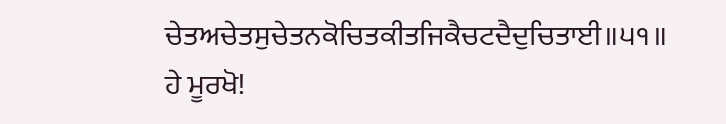ਚੇਤਅਚੇਤਸੁਚੇਤਨਕੋਚਿਤਕੀਤਜਿਕੈਚਟਦੈਦੁਚਿਤਾਈ॥੫੧॥
ਹੇ ਮੂਰਖੋ!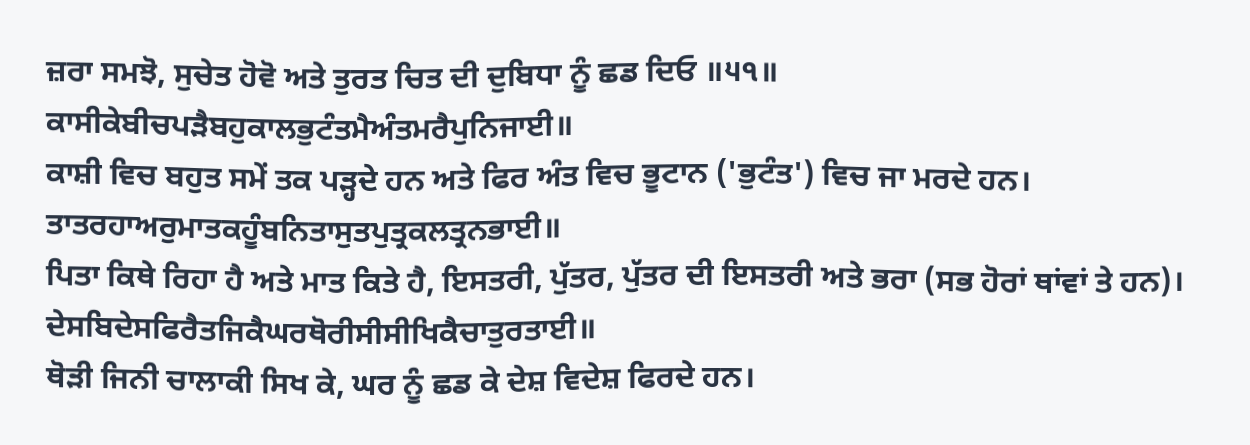ਜ਼ਰਾ ਸਮਝੋ, ਸੁਚੇਤ ਹੋਵੋ ਅਤੇ ਤੁਰਤ ਚਿਤ ਦੀ ਦੁਬਿਧਾ ਨੂੰ ਛਡ ਦਿਓ ॥੫੧॥
ਕਾਸੀਕੇਬੀਚਪੜੈਬਹੁਕਾਲਭੁਟੰਤਮੈਅੰਤਮਰੈਪੁਨਿਜਾਈ॥
ਕਾਸ਼ੀ ਵਿਚ ਬਹੁਤ ਸਮੇਂ ਤਕ ਪੜ੍ਹਦੇ ਹਨ ਅਤੇ ਫਿਰ ਅੰਤ ਵਿਚ ਭੂਟਾਨ ('ਭੁਟੰਤ') ਵਿਚ ਜਾ ਮਰਦੇ ਹਨ।
ਤਾਤਰਹਾਅਰੁਮਾਤਕਹੂੰਬਨਿਤਾਸੁਤਪੁਤ੍ਰਕਲਤ੍ਰਨਭਾਈ॥
ਪਿਤਾ ਕਿਥੇ ਰਿਹਾ ਹੈ ਅਤੇ ਮਾਤ ਕਿਤੇ ਹੈ, ਇਸਤਰੀ, ਪੁੱਤਰ, ਪੁੱਤਰ ਦੀ ਇਸਤਰੀ ਅਤੇ ਭਰਾ (ਸਭ ਹੋਰਾਂ ਥਾਂਵਾਂ ਤੇ ਹਨ)।
ਦੇਸਬਿਦੇਸਫਿਰੈਤਜਿਕੈਘਰਥੋਰੀਸੀਸੀਖਿਕੈਚਾਤੁਰਤਾਈ॥
ਥੋੜੀ ਜਿਨੀ ਚਾਲਾਕੀ ਸਿਖ ਕੇ, ਘਰ ਨੂੰ ਛਡ ਕੇ ਦੇਸ਼ ਵਿਦੇਸ਼ ਫਿਰਦੇ ਹਨ।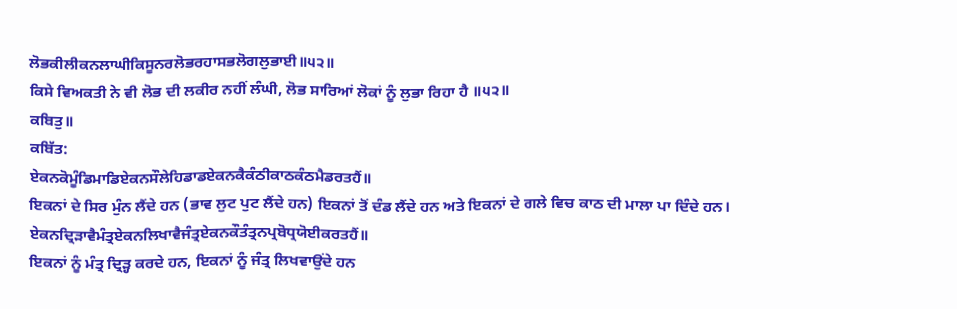ਲੋਭਕੀਲੀਕਨਲਾਘੀਕਿਸੂਨਰਲੋਭਰਹਾਸਭਲੋਗਲੁਭਾਈ॥੫੨॥
ਕਿਸੇ ਵਿਅਕਤੀ ਨੇ ਵੀ ਲੋਭ ਦੀ ਲਕੀਰ ਨਹੀਂ ਲੰਘੀ, ਲੋਭ ਸਾਰਿਆਂ ਲੋਕਾਂ ਨੂੰ ਲੁਭਾ ਰਿਹਾ ਹੈ ॥੫੨॥
ਕਬਿਤੁ॥
ਕਬਿੱਤ:
ਏਕਨਕੋਮੂੰਡਿਮਾਡਿਏਕਨਸੌਲੇਹਿਡਾਡਏਕਨਕੈਕੰਠੀਕਾਠਕੰਠਮੈਡਰਤਹੈਂ॥
ਇਕਨਾਂ ਦੇ ਸਿਰ ਮੁੰਨ ਲੈਂਦੇ ਹਨ (ਭਾਵ ਲੁਟ ਪੁਟ ਲੈਂਦੇ ਹਨ) ਇਕਨਾਂ ਤੋਂ ਦੰਡ ਲੈਂਦੇ ਹਨ ਅਤੇ ਇਕਨਾਂ ਦੇ ਗਲੇ ਵਿਚ ਕਾਠ ਦੀ ਮਾਲਾ ਪਾ ਦਿੰਦੇ ਹਨ।
ਏਕਨਦ੍ਰਿੜਾਵੈਮੰਤ੍ਰਏਕਨਲਿਖਾਵੈਜੰਤ੍ਰਏਕਨਕੌਤੰਤ੍ਰਨਪ੍ਰਬੋਧ੍ਰਯੋਈਕਰਤਹੈਂ॥
ਇਕਨਾਂ ਨੂੰ ਮੰਤ੍ਰ ਦ੍ਰਿੜ੍ਹ ਕਰਦੇ ਹਨ, ਇਕਨਾਂ ਨੂੰ ਜੰਤ੍ਰ ਲਿਖਵਾਉਂਦੇ ਹਨ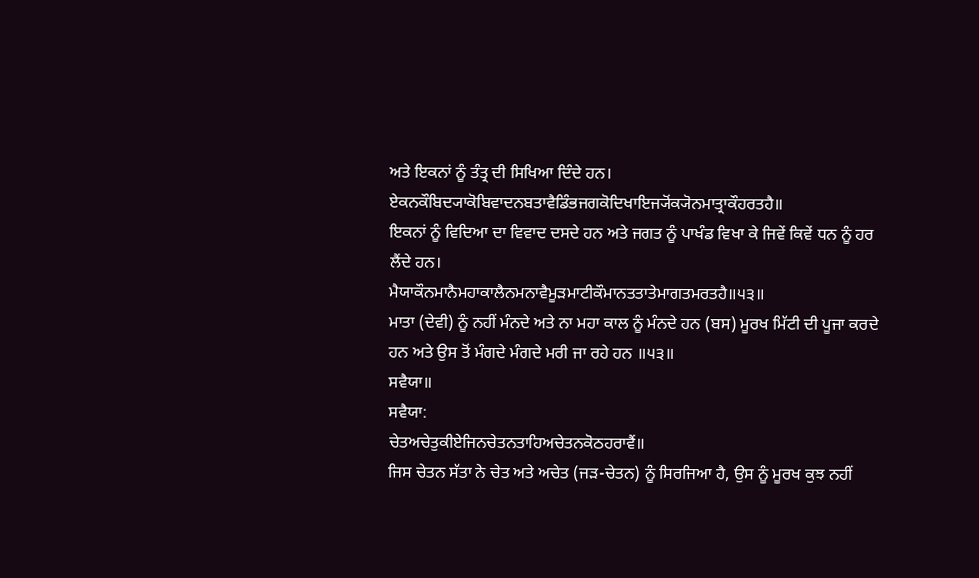ਅਤੇ ਇਕਨਾਂ ਨੂੰ ਤੰਤ੍ਰ ਦੀ ਸਿਖਿਆ ਦਿੰਦੇ ਹਨ।
ਏਕਨਕੌਬਿਦ੍ਯਾਕੋਬਿਵਾਦਨਬਤਾਵੈਡਿੰਭਜਗਕੋਦਿਖਾਇਜ੍ਯੋਂਕ੍ਯੋਨਮਾਤ੍ਰਾਕੌਹਰਤਹੈ॥
ਇਕਨਾਂ ਨੂੰ ਵਿਦਿਆ ਦਾ ਵਿਵਾਦ ਦਸਦੇ ਹਨ ਅਤੇ ਜਗਤ ਨੂੰ ਪਾਖੰਡ ਵਿਖਾ ਕੇ ਜਿਵੇਂ ਕਿਵੇਂ ਧਨ ਨੂੰ ਹਰ ਲੈਂਦੇ ਹਨ।
ਮੈਯਾਕੌਨਮਾਨੈਮਹਾਕਾਲੈਨਮਨਾਵੈਮੂੜਮਾਟੀਕੌਮਾਨਤਤਾਤੇਮਾਗਤਮਰਤਹੈ॥੫੩॥
ਮਾਤਾ (ਦੇਵੀ) ਨੂੰ ਨਹੀਂ ਮੰਨਦੇ ਅਤੇ ਨਾ ਮਹਾ ਕਾਲ ਨੂੰ ਮੰਨਦੇ ਹਨ (ਬਸ) ਮੂਰਖ ਮਿੱਟੀ ਦੀ ਪੂਜਾ ਕਰਦੇ ਹਨ ਅਤੇ ਉਸ ਤੋਂ ਮੰਗਦੇ ਮੰਗਦੇ ਮਰੀ ਜਾ ਰਹੇ ਹਨ ॥੫੩॥
ਸਵੈਯਾ॥
ਸਵੈਯਾ:
ਚੇਤਅਚੇਤੁਕੀਏਜਿਨਚੇਤਨਤਾਹਿਅਚੇਤਨਕੋਠਹਰਾਵੈਂ॥
ਜਿਸ ਚੇਤਨ ਸੱਤਾ ਨੇ ਚੇਤ ਅਤੇ ਅਚੇਤ (ਜੜ-ਚੇਤਨ) ਨੂੰ ਸਿਰਜਿਆ ਹੈ, ਉਸ ਨੂੰ ਮੂਰਖ ਕੁਝ ਨਹੀਂ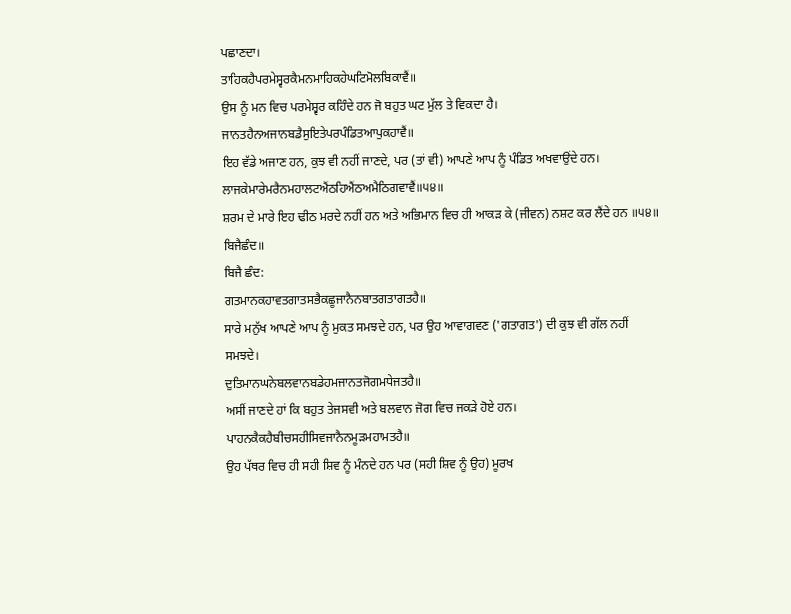ਪਛਾਣਦਾ।
ਤਾਹਿਕਹੈਪਰਮੇਸ੍ਵਰਕੈਮਨਮਾਹਿਕਹੇਘਟਿਮੋਲਬਿਕਾਵੈਂ॥
ਉਸ ਨੂੰ ਮਨ ਵਿਚ ਪਰਮੇਸ਼੍ਵਰ ਕਹਿੰਦੇ ਹਨ ਜੋ ਬਹੁਤ ਘਟ ਮੁੱਲ ਤੇ ਵਿਕਦਾ ਹੈ।
ਜਾਨਤਹੈਨਅਜਾਨਬਡੈਸੁਇਤੇਪਰਪੰਡਿਤਆਪੁਕਹਾਵੈਂ॥
ਇਹ ਵੱਡੇ ਅਜਾਣ ਹਨ, ਕੁਝ ਵੀ ਨਹੀਂ ਜਾਣਦੇ, ਪਰ (ਤਾਂ ਵੀ) ਆਪਣੇ ਆਪ ਨੂੰ ਪੰਡਿਤ ਅਖਵਾਉਂਦੇ ਹਨ।
ਲਾਜਕੇਮਾਰੇਮਰੈਨਮਹਾਲਟਐਂਠਹਿਐਂਠਅਮੈਠਿਗਵਾਵੈਂ॥੫੪॥
ਸ਼ਰਮ ਦੇ ਮਾਰੇ ਇਹ ਢੀਠ ਮਰਦੇ ਨਹੀਂ ਹਨ ਅਤੇ ਅਭਿਮਾਨ ਵਿਚ ਹੀ ਆਕੜ ਕੇ (ਜੀਵਨ) ਨਸ਼ਟ ਕਰ ਲੈਂਦੇ ਹਨ ॥੫੪॥
ਬਿਜੈਛੰਦ॥
ਬਿਜੈ ਛੰਦ:
ਗਤਮਾਨਕਹਾਵਤਗਾਤਸਭੈਕਛੂਜਾਨੈਨਬਾਤਗਤਾਗਤਹੈ॥
ਸਾਰੇ ਮਨੁੱਖ ਆਪਣੇ ਆਪ ਨੂੰ ਮੁਕਤ ਸਮਝਦੇ ਹਨ, ਪਰ ਉਹ ਆਵਾਗਵਣ ('ਗਤਾਗਤ') ਦੀ ਕੁਝ ਵੀ ਗੱਲ ਨਹੀਂ ਸਮਝਦੇ।
ਦੁਤਿਮਾਨਘਨੇਬਲਵਾਨਬਡੇਹਮਜਾਨਤਜੋਗਮਧੇਜਤਹੈ॥
ਅਸੀਂ ਜਾਣਦੇ ਹਾਂ ਕਿ ਬਹੁਤ ਤੇਜਸਵੀ ਅਤੇ ਬਲਵਾਨ ਜੋਗ ਵਿਚ ਜਕੜੇ ਹੋਏ ਹਨ।
ਪਾਹਨਕੈਕਹੈਬੀਚਸਹੀਸਿਵਜਾਨੈਨਮੂੜਮਹਾਮਤਹੈ॥
ਉਹ ਪੱਥਰ ਵਿਚ ਹੀ ਸਹੀ ਸ਼ਿਵ ਨੂੰ ਮੰਨਦੇ ਹਨ ਪਰ (ਸਹੀ ਸ਼ਿਵ ਨੂੰ ਉਹ) ਮੂਰਖ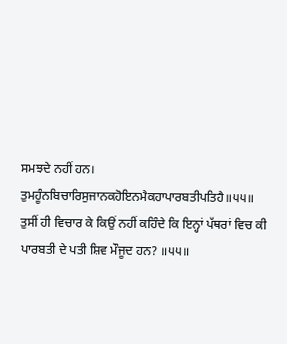ਸਮਝਦੇ ਨਹੀਂ ਹਨ।
ਤੁਮਹੂੰਨਬਿਚਾਰਿਸੁਜਾਨਕਹੋਇਨਮੈਕਹਾਪਾਰਬਤੀਪਤਿਹੈ॥੫੫॥
ਤੁਸੀਂ ਹੀ ਵਿਚਾਰ ਕੇ ਕਿਉਂ ਨਹੀਂ ਕਹਿੰਦੇ ਕਿ ਇਨ੍ਹਾਂ ਪੱਥਰਾਂ ਵਿਚ ਕੀ ਪਾਰਬਤੀ ਦੇ ਪਤੀ ਸ਼ਿਵ ਮੌਜੂਦ ਹਨ? ॥੫੫॥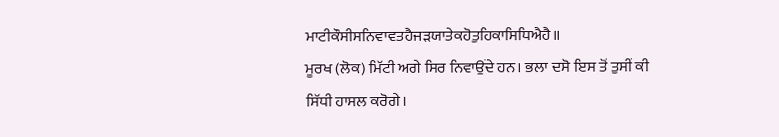ਮਾਟੀਕੌਸੀਸਨਿਵਾਵਤਹੈਜੜਯਾਤੇਕਹੋਤੁਹਿਕਾਸਿਧਿਐਹੈ॥
ਮੂਰਖ (ਲੋਕ) ਮਿੱਟੀ ਅਗੇ ਸਿਰ ਨਿਵਾਉਂਦੇ ਹਨ। ਭਲਾ ਦਸੋ ਇਸ ਤੋਂ ਤੁਸੀਂ ਕੀ ਸਿੱਧੀ ਹਾਸਲ ਕਰੋਗੇ।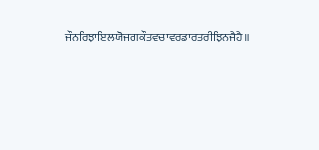ਜੌਨਰਿਝਾਇਲਯੋਜਗਕੌਤਵਚਾਵਰਡਾਰਤਰੀਝਿਨਜੈਹੈ॥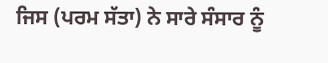ਜਿਸ (ਪਰਮ ਸੱਤਾ) ਨੇ ਸਾਰੇ ਸੰਸਾਰ ਨੂੰ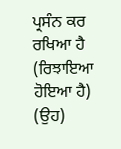ਪ੍ਰਸੰਨ ਕਰ ਰਖਿਆ ਹੈ (ਰਿਝਾਇਆ ਹੋਇਆ ਹੈ) (ਉਹ)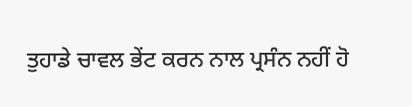ਤੁਹਾਡੇ ਚਾਵਲ ਭੇਂਟ ਕਰਨ ਨਾਲ ਪ੍ਰਸੰਨ ਨਹੀਂ ਹੋ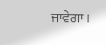ਜਾਵੇਗਾ।